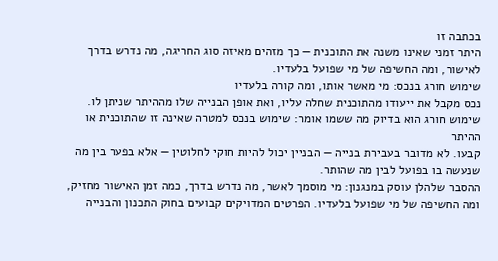בכתבה זו
היתר זמני שאינו משנה את התוכנית — כך מזהים מאיזה סוג החריגה, מה נדרש בדרך לאישור, ומה החשיפה של מי שפועל בלעדיו.
שימוש חורג בנכס: מי מאשר אותו, ומה קורה בלעדיו
נכס מקבל את ייעודו מהתוכנית שחלה עליו, ואת אופן הבנייה שלו מההיתר שניתן לו.
שימוש חורג הוא בדיוק מה ששמו אומר: שימוש בנכס למטרה שאינה זו שהתוכנית או ההיתר
קבעו. לא מדובר בעבירת בנייה — הבניין יכול להיות חוקי לחלוטין — אלא בפער בין מה
שנעשה בו בפועל לבין מה שהותר.
ההסבר שלהלן עוסק במנגנון: מי מוסמך לאשר, מה נדרש בדרך, כמה זמן האישור מחזיק,
ומה החשיפה של מי שפועל בלעדיו. הפרטים המדויקים קבועים בחוק התכנון והבנייה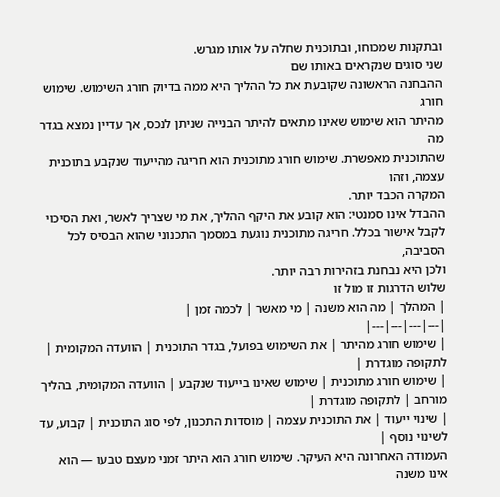ובתקנות שמכוחו, ובתוכנית שחלה על אותו מגרש.
שני סוגים שנקראים באותו שם
ההבחנה הראשונה שקובעת את כל ההליך היא ממה בדיוק חורג השימוש. שימוש חורג
מהיתר הוא שימוש שאינו מתאים להיתר הבנייה שניתן לנכס, אך עדיין נמצא בגדר מה
שהתוכנית מאפשרת. שימוש חורג מתוכנית הוא חריגה מהייעוד שנקבע בתוכנית עצמה, וזהו
המקרה הכבד יותר.
ההבדל אינו סמנטי: הוא קובע את היקף ההליך, את מי שצריך לאשר, ואת הסיכוי
לקבל אישור בכלל. חריגה מתוכנית נוגעת במסמך התכנוני שהוא הבסיס לכל הסביבה,
ולכן היא נבחנת בזהירות רבה יותר.
שלוש הדרגות זו מול זו
| המהלך | מה הוא משנה | מי מאשר | לכמה זמן |
|---|---|---|---|
| שימוש חורג מהיתר | את השימוש בפועל, בגדר התוכנית | הוועדה המקומית | לתקופה מוגדרת |
| שימוש חורג מתוכנית | שימוש שאינו בייעוד שנקבע | הוועדה המקומית, בהליך מורחב | לתקופה מוגדרת |
| שינוי ייעוד | את התוכנית עצמה | מוסדות התכנון, לפי סוג התוכנית | קבוע, עד לשינוי נוסף |
העמודה האחרונה היא העיקר. שימוש חורג הוא היתר זמני מעצם טבעו — הוא אינו משנה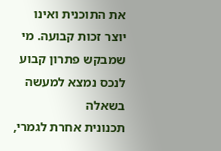את התוכנית ואינו יוצר זכות קבועה. מי שמבקש פתרון קבוע לנכס נמצא למעשה בשאלה
תכנונית אחרת לגמרי,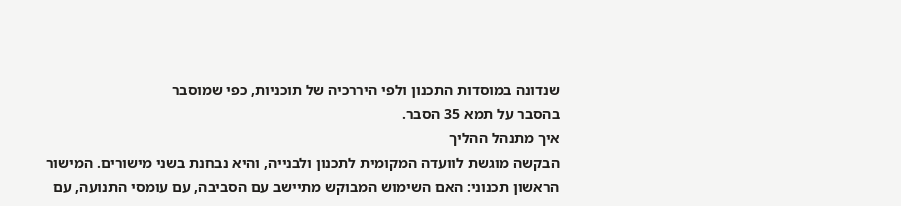שנדונה במוסדות התכנון ולפי היררכיה של תוכניות, כפי שמוסבר
בהסבר על תמא 35 הסבר.
איך מתנהל ההליך
הבקשה מוגשת לוועדה המקומית לתכנון ולבנייה, והיא נבחנת בשני מישורים. המישור
הראשון תכנוני: האם השימוש המבוקש מתיישב עם הסביבה, עם עומסי התנועה, עם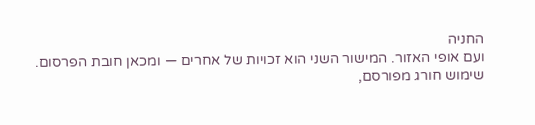החניה
ועם אופי האזור. המישור השני הוא זכויות של אחרים — ומכאן חובת הפרסום.
שימוש חורג מפורסם,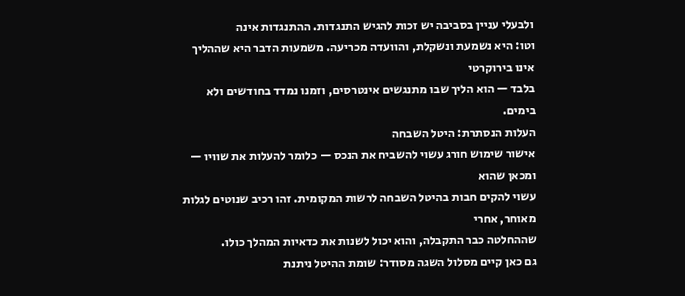ולבעלי עניין בסביבה יש זכות להגיש התנגדות. ההתנגדות אינה
וטו: היא נשמעת ונשקלת, והוועדה מכריעה. משמעות הדבר היא שההליך אינו בירוקרטי
בלבד — הוא הליך שבו מתנגשים אינטרסים, וזמנו נמדד בחודשים ולא בימים.
העלות הנסתרת: היטל השבחה
אישור שימוש חורג עשוי להשביח את הנכס — כלומר להעלות את שוויו — ומכאן שהוא
עשוי להקים חבות בהיטל השבחה לרשות המקומית. זהו רכיב שנוטים לגלות מאוחר, אחרי
שההחלטה כבר התקבלה, והוא יכול לשנות את כדאיות המהלך כולו.
גם כאן קיים מסלול השגה מסודר: שומת ההיטל ניתנת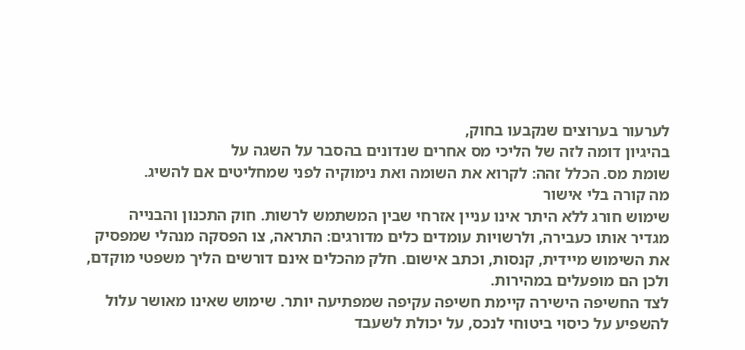לערעור בערוצים שנקבעו בחוק,
בהיגיון דומה לזה של הליכי מס אחרים שנדונים בהסבר על השגה על
שומת מס. הכלל זהה: לקרוא את השומה ואת נימוקיה לפני שמחליטים אם להשיג.
מה קורה בלי אישור
שימוש חורג ללא היתר אינו עניין אזרחי שבין המשתמש לרשות. חוק התכנון והבנייה
מגדיר אותו כעבירה, ולרשויות עומדים כלים מדורגים: התראה, צו הפסקה מנהלי שמפסיק
את השימוש מיידית, קנסות, וכתב אישום. חלק מהכלים אינם דורשים הליך משפטי מוקדם,
ולכן הם מופעלים במהירות.
לצד החשיפה הישירה קיימת חשיפה עקיפה שמפתיעה יותר. שימוש שאינו מאושר עלול
להשפיע על כיסוי ביטוחי לנכס, על יכולת לשעבד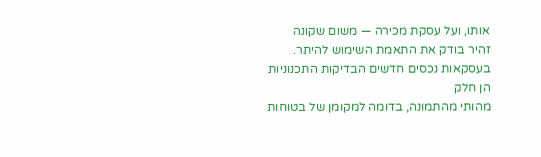אותו, ועל עסקת מכירה — משום שקונה
זהיר בודק את התאמת השימוש להיתר. בעסקאות נכסים חדשים הבדיקות התכנוניות הן חלק
מהותי מהתמונה, בדומה למקומן של בטוחות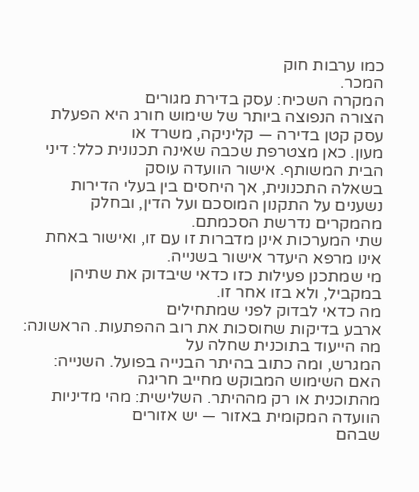כמו ערבות חוק
המכר.
המקרה השכיח: עסק בדירת מגורים
הצורה הנפוצה ביותר של שימוש חורג היא הפעלת עסק קטן בדירה — קליניקה, משרד או
מעון. כאן מצטרפת שכבה שאינה תכנונית כלל: דיני הבית המשותף. אישור הוועדה עוסק
בשאלה התכנונית, אך היחסים בין בעלי הדירות נשענים על התקנון המוסכם ועל הדין, ובחלק
מהמקרים נדרשת הסכמתם.
שתי המערכות אינן מדברות זו עם זו, ואישור באחת אינו מרפא היעדר אישור בשנייה.
מי שמתכנן פעילות כזו כדאי שיבדוק את שתיהן במקביל, ולא בזו אחר זו.
מה כדאי לבדוק לפני שמתחילים
ארבע בדיקות שחוסכות את רוב ההפתעות. הראשונה: מה הייעוד בתוכנית שחלה על
המגרש, ומה כתוב בהיתר הבנייה בפועל. השנייה: האם השימוש המבוקש מחייב חריגה
מהתוכנית או רק מההיתר. השלישית: מהי מדיניות הוועדה המקומית באזור — יש אזורים
שבהם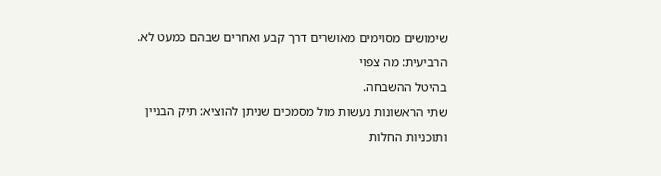שימושים מסוימים מאושרים דרך קבע ואחרים שבהם כמעט לא. הרביעית: מה צפוי
בהיטל ההשבחה.
שתי הראשונות נעשות מול מסמכים שניתן להוציא: תיק הבניין ותוכניות החלות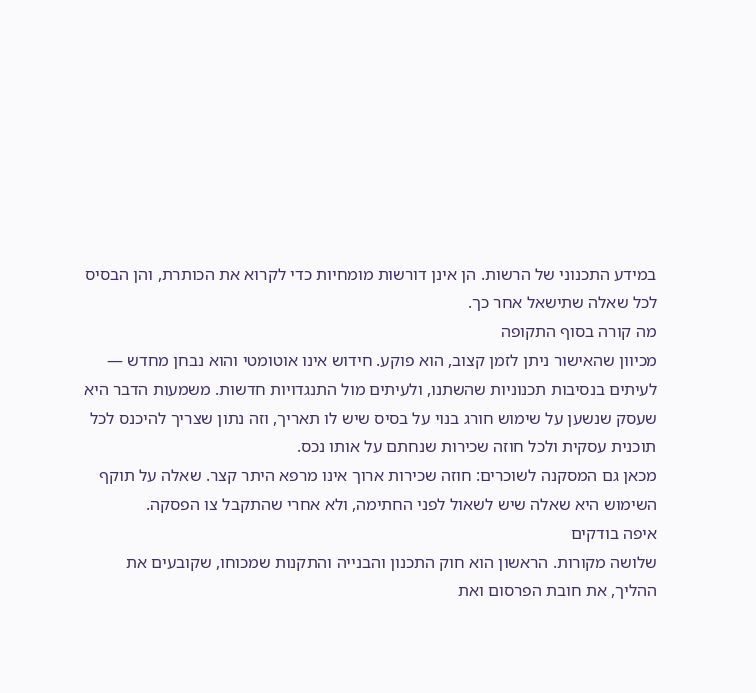במידע התכנוני של הרשות. הן אינן דורשות מומחיות כדי לקרוא את הכותרת, והן הבסיס
לכל שאלה שתישאל אחר כך.
מה קורה בסוף התקופה
מכיוון שהאישור ניתן לזמן קצוב, הוא פוקע. חידוש אינו אוטומטי והוא נבחן מחדש —
לעיתים בנסיבות תכנוניות שהשתנו, ולעיתים מול התנגדויות חדשות. משמעות הדבר היא
שעסק שנשען על שימוש חורג בנוי על בסיס שיש לו תאריך, וזה נתון שצריך להיכנס לכל
תוכנית עסקית ולכל חוזה שכירות שנחתם על אותו נכס.
מכאן גם המסקנה לשוכרים: חוזה שכירות ארוך אינו מרפא היתר קצר. שאלה על תוקף
השימוש היא שאלה שיש לשאול לפני החתימה, ולא אחרי שהתקבל צו הפסקה.
איפה בודקים
שלושה מקורות. הראשון הוא חוק התכנון והבנייה והתקנות שמכוחו, שקובעים את
ההליך, את חובת הפרסום ואת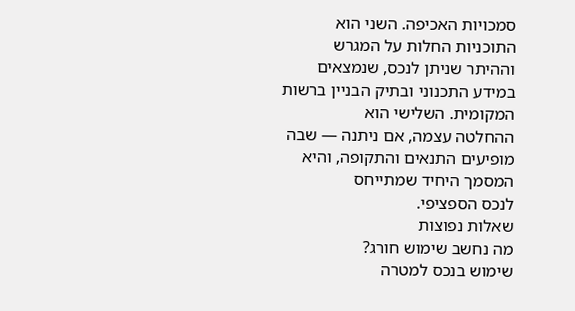סמכויות האכיפה. השני הוא התוכניות החלות על המגרש
וההיתר שניתן לנכס, שנמצאים במידע התכנוני ובתיק הבניין ברשות המקומית. השלישי הוא
ההחלטה עצמה, אם ניתנה — שבה מופיעים התנאים והתקופה, והיא המסמך היחיד שמתייחס
לנכס הספציפי.
שאלות נפוצות
מה נחשב שימוש חורג?
שימוש בנכס למטרה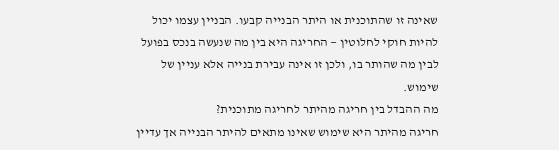שאינה זו שהתוכנית או היתר הבנייה קבעו. הבניין עצמו יכול להיות חוקי לחלוטין — החריגה היא בין מה שנעשה בנכס בפועל לבין מה שהותר בו, ולכן זו אינה עבירת בנייה אלא עניין של שימוש.
מה ההבדל בין חריגה מהיתר לחריגה מתוכנית?
חריגה מהיתר היא שימוש שאינו מתאים להיתר הבנייה אך עדיין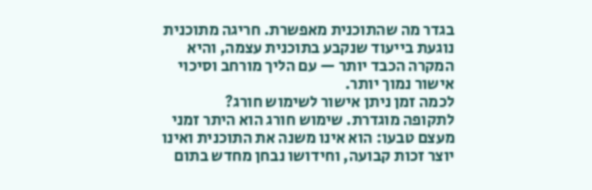בגדר מה שהתוכנית מאפשרת. חריגה מתוכנית נוגעת בייעוד שנקבע בתוכנית עצמה, והיא המקרה הכבד יותר — עם הליך מורחב וסיכוי אישור נמוך יותר.
לכמה זמן ניתן אישור לשימוש חורג?
לתקופה מוגדרת. שימוש חורג הוא היתר זמני מעצם טבעו: הוא אינו משנה את התוכנית ואינו יוצר זכות קבועה, וחידושו נבחן מחדש בתום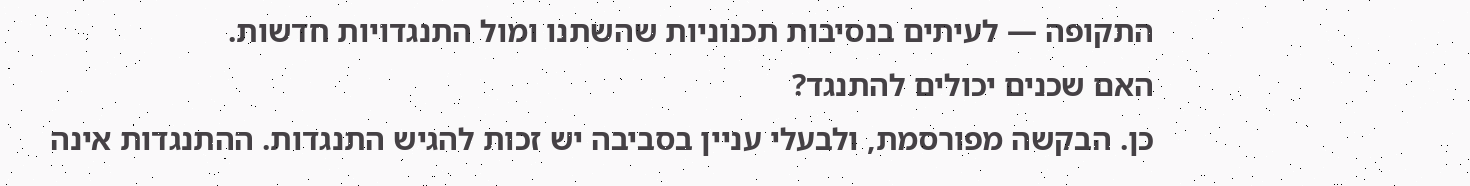התקופה — לעיתים בנסיבות תכנוניות שהשתנו ומול התנגדויות חדשות.
האם שכנים יכולים להתנגד?
כן. הבקשה מפורסמת, ולבעלי עניין בסביבה יש זכות להגיש התנגדות. ההתנגדות אינה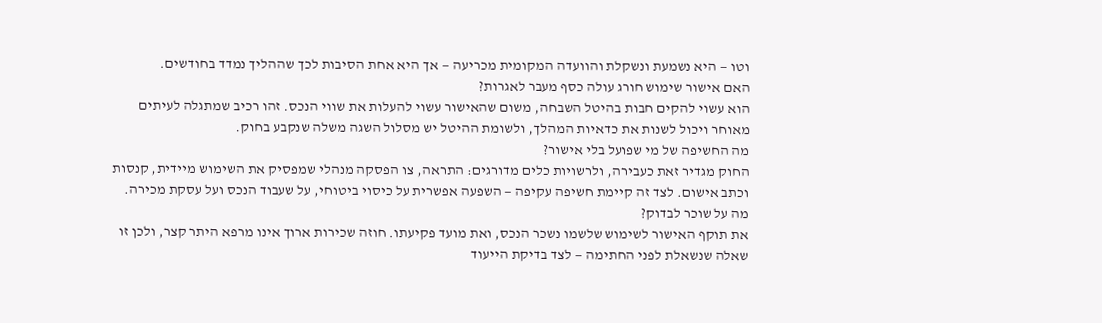וטו — היא נשמעת ונשקלת והוועדה המקומית מכריעה — אך היא אחת הסיבות לכך שההליך נמדד בחודשים.
האם אישור שימוש חורג עולה כסף מעבר לאגרות?
הוא עשוי להקים חבות בהיטל השבחה, משום שהאישור עשוי להעלות את שווי הנכס. זהו רכיב שמתגלה לעיתים מאוחר ויכול לשנות את כדאיות המהלך, ולשומת ההיטל יש מסלול השגה משלה שנקבע בחוק.
מה החשיפה של מי שפועל בלי אישור?
החוק מגדיר זאת כעבירה, ולרשויות כלים מדורגים: התראה, צו הפסקה מנהלי שמפסיק את השימוש מיידית, קנסות וכתב אישום. לצד זה קיימת חשיפה עקיפה — השפעה אפשרית על כיסוי ביטוחי, על שעבוד הנכס ועל עסקת מכירה.
מה על שוכר לבדוק?
את תוקף האישור לשימוש שלשמו נשכר הנכס, ואת מועד פקיעתו. חוזה שכירות ארוך אינו מרפא היתר קצר, ולכן זו שאלה שנשאלת לפני החתימה — לצד בדיקת הייעוד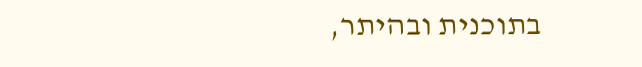בתוכנית ובהיתר,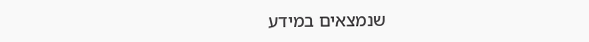שנמצאים במידע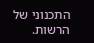התכנוני של הרשות.